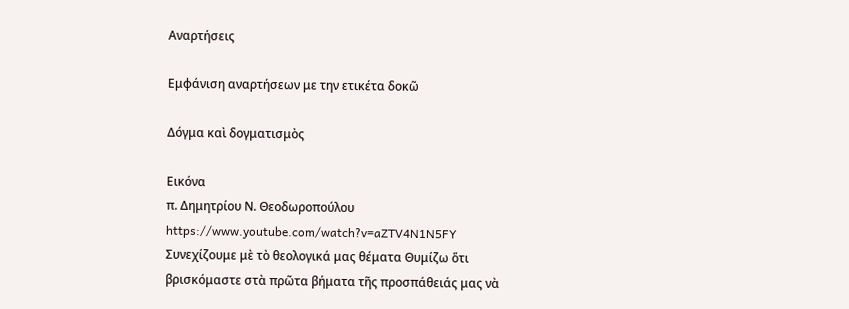Αναρτήσεις

Εμφάνιση αναρτήσεων με την ετικέτα δοκῶ

Δόγμα καὶ δογματισμὸς

Εικόνα
π. Δημητρίου Ν. Θεοδωροπούλου https://www.youtube.com/watch?v=aZTV4N1N5FY Συνεχίζουμε μὲ τὸ θεολογικά μας θέματα Θυμίζω ὅτι βρισκόμαστε στὰ πρῶτα βήματα τῆς προσπάθειάς μας νὰ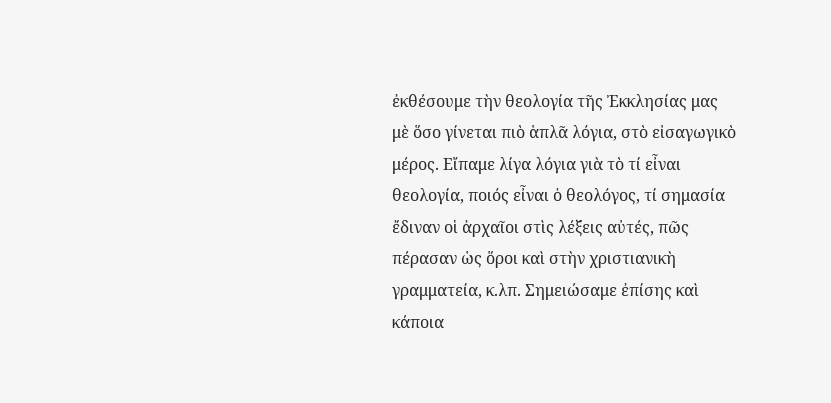ἐκθέσουμε τὴν θεολογία τῆς Ἐκκλησίας μας μὲ ὅσο γίνεται πιὸ ἁπλᾶ λόγια, στὸ εἰσαγωγικὸ μέρος. Εἴπαμε λίγα λόγια γιὰ τὸ τί εἶναι θεολογία, ποιός εἶναι ὁ θεολόγος, τί σημασία ἔδιναν οἱ ἀρχαῖοι στὶς λέξεις αὐτές, πῶς πέρασαν ὡς ὅροι καὶ στὴν χριστιανικὴ γραμματεία, κ.λπ. Σημειώσαμε ἐπίσης καὶ κάποια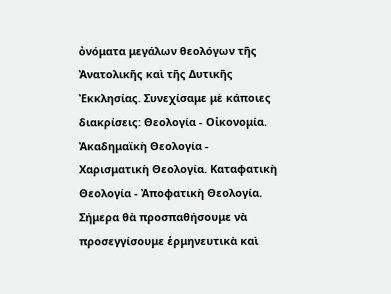ὀνόματα μεγάλων θεολόγων τῆς Ἀνατολικῆς καὶ τῆς Δυτικῆς Ἐκκλησίας. Συνεχίσαμε μὲ κάποιες διακρίσεις: Θεολογία - Οἰκονομία. Ἀκαδημαϊκὴ Θεολογία - Χαρισματικὴ Θεολογία. Καταφατικὴ Θεολογία - Ἀποφατικὴ Θεολογία. Σήμερα θὰ προσπαθήσουμε νὰ προσεγγίσουμε ἑρμηνευτικὰ καὶ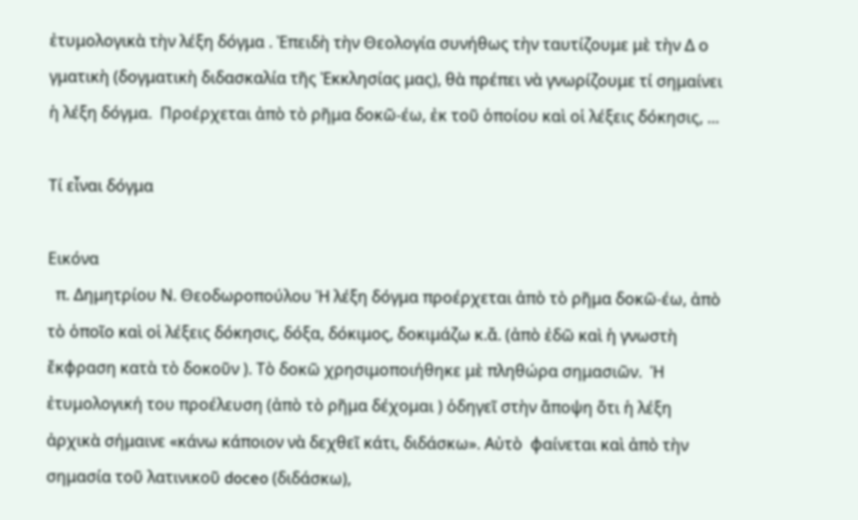ἐτυμολογικὰ τὴν λέξη δόγμα . Ἐπειδὴ τὴν Θεολογία συνήθως τὴν ταυτίζουμε μὲ τὴν Δ ο γματικὴ (δογματικὴ διδασκαλία τῆς Ἐκκλησίας μας), θὰ πρέπει νὰ γνωρίζουμε τί σημαίνει ἡ λέξη δόγμα.  Προέρχεται ἀπὸ τὸ ρῆμα δοκῶ-έω, ἐκ τοῦ ὁποίου καὶ οἱ λέξεις δόκησις, ...

Τί εἶναι δόγμα

Εικόνα
  π. Δημητρίου Ν. Θεοδωροπούλου Ἡ λέξη δόγμα προέρχεται ἀπὸ τὸ ρῆμα δοκῶ-έω, ἀπὸ τὸ ὁποῖο καὶ οἱ λέξεις δόκησις, δόξα, δόκιμος, δοκιμάζω κ.ἄ. (ἀπὸ ἐδῶ καὶ ἡ γνωστὴ ἔκφραση κατὰ τὸ δοκοῦν ). Τὸ δοκῶ χρησιμοποιήθηκε μὲ πληθώρα σημασιῶν.  Ἡ ἐτυμολογική του προέλευση (ἀπὸ τὸ ρῆμα δέχομαι ) ὁδηγεῖ στὴν ἄποψη ὅτι ἡ λέξη ἀρχικὰ σήμαινε «κάνω κάποιον νὰ δεχθεῖ κάτι, διδάσκω». Αὐτὸ  φαίνεται καὶ ἀπὸ τὴν σημασία τοῦ λατινικοῦ doceo (διδάσκω),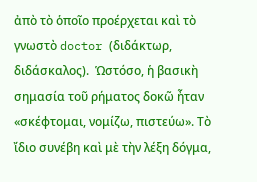ἀπὸ τὸ ὁποῖο προέρχεται καὶ τὸ γνωστὸ doctor (διδάκτωρ, διδάσκαλος).  Ὡστόσο, ἡ βασικὴ σημασία τοῦ ρήματος δοκῶ ἦταν «σκέφτομαι, νομίζω, πιστεύω». Τὸ ἴδιο συνέβη καὶ μὲ τὴν λέξη δόγμα,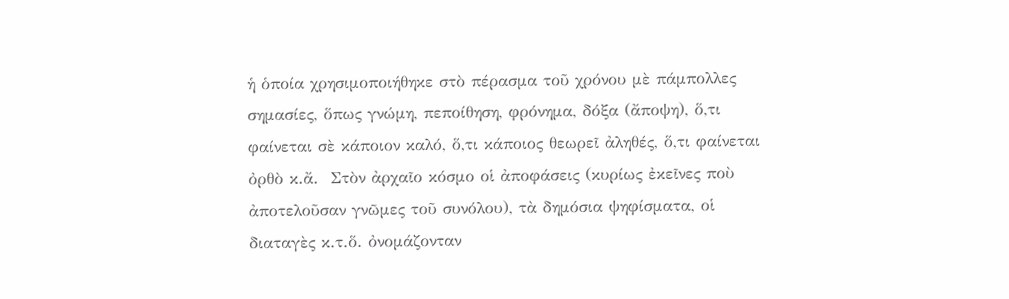ἡ ὁποία χρησιμοποιήθηκε στὸ πέρασμα τοῦ χρόνου μὲ πάμπολλες σημασίες, ὅπως γνώμη, πεποίθηση, φρόνημα, δόξα (ἄποψη), ὅ,τι φαίνεται σὲ κάποιον καλό, ὅ,τι κάποιος θεωρεῖ ἀληθές, ὅ,τι φαίνεται ὀρθὸ κ.ἄ.  Στὸν ἀρχαῖο κόσμο οἱ ἀποφάσεις (κυρίως ἐκεῖνες ποὺ ἀποτελοῦσαν γνῶμες τοῦ συνόλου), τὰ δημόσια ψηφίσματα, οἱ διαταγὲς κ.τ.ὅ. ὀνομάζονταν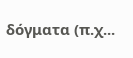δόγματα (π.χ...